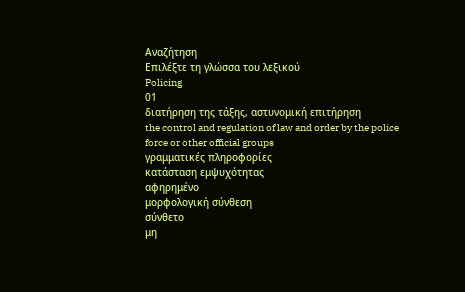Αναζήτηση
Επιλέξτε τη γλώσσα του λεξικού
Policing
01
διατήρηση της τάξης, αστυνομική επιτήρηση
the control and regulation of law and order by the police force or other official groups
γραμματικές πληροφορίες
κατάσταση εμψυχότητας
αφηρημένο
μορφολογική σύνθεση
σύνθετο
μη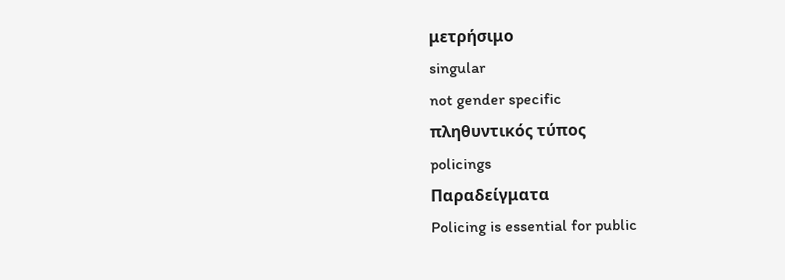μετρήσιμο
singular
not gender specific
πληθυντικός τύπος
policings
Παραδείγματα
Policing is essential for public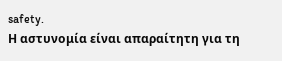safety.
Η αστυνομία είναι απαραίτητη για τη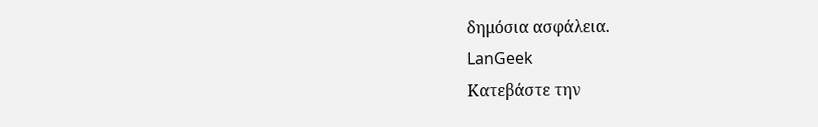δημόσια ασφάλεια.
LanGeek
Κατεβάστε την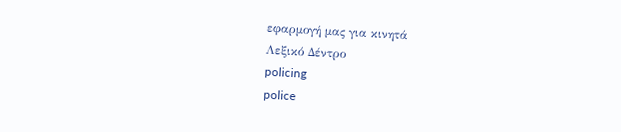εφαρμογή μας για κινητά
Λεξικό Δέντρο
policing
police